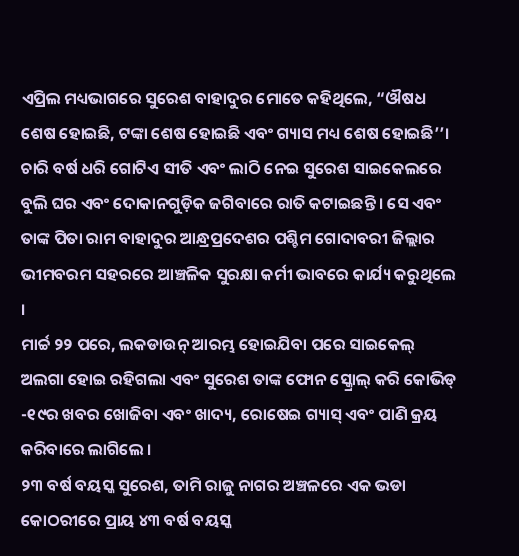ଏପ୍ରିଲ ମଧ୍ୟଭାଗରେ ସୁରେଶ ବାହାଦୁର ମୋତେ କହିଥିଲେ, “ଔଷଧ ଶେଷ ହୋଇଛି, ଟଙ୍କା ଶେଷ ହୋଇଛି ଏବଂ ଗ୍ୟାସ ମଧ୍ୟ ଶେଷ ହୋଇଛି’’।
ଚାରି ବର୍ଷ ଧରି ଗୋଟିଏ ସୀତି ଏବଂ ଲାଠି ନେଇ ସୁରେଶ ସାଇକେଲରେ ବୁଲି ଘର ଏବଂ ଦୋକାନଗୁଡ଼ିକ ଜଗିବାରେ ରାତି କଟାଇଛନ୍ତି । ସେ ଏବଂ ତାଙ୍କ ପିତା ରାମ ବାହାଦୁର ଆନ୍ଧ୍ରପ୍ରଦେଶର ପଶ୍ଚିମ ଗୋଦାବରୀ ଜିଲ୍ଲାର ଭୀମବରମ ସହରରେ ଆଞ୍ଚଳିକ ସୁରକ୍ଷା କର୍ମୀ ଭାବରେ କାର୍ଯ୍ୟ କରୁଥିଲେ ।
ମାର୍ଚ୍ଚ ୨୨ ପରେ, ଲକଡାଉନ୍ ଆରମ୍ଭ ହୋଇଯିବା ପରେ ସାଇକେଲ୍ ଅଲଗା ହୋଇ ରହିଗଲା ଏବଂ ସୁରେଶ ତାଙ୍କ ଫୋନ ସ୍କ୍ରୋଲ୍ କରି କୋଭିଡ୍ -୧୯ର ଖବର ଖୋଜିବା ଏବଂ ଖାଦ୍ୟ, ରୋଷେଇ ଗ୍ୟାସ୍ ଏବଂ ପାଣି କ୍ରୟ କରିବାରେ ଲାଗିଲେ ।
୨୩ ବର୍ଷ ବୟସ୍କ ସୁରେଶ, ତାମି ରାଜୁ ନାଗର ଅଞ୍ଚଳରେ ଏକ ଭଡା କୋଠରୀରେ ପ୍ରାୟ ୪୩ ବର୍ଷ ବୟସ୍କ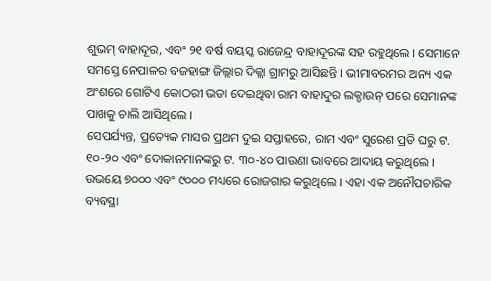ଶୁଭମ୍ ବାହାଦୂର, ଏବଂ ୨୧ ବର୍ଷ ବୟସ୍କ ରାଜେନ୍ଦ୍ର ବାହାଦୂରଙ୍କ ସହ ରହୁଥିଲେ । ସେମାନେ ସମସ୍ତେ ନେପାଳର ବଜହାଙ୍ଗ ଜିଲ୍ଲାର ଦିକ୍ଲା ଗ୍ରାମରୁ ଆସିଛନ୍ତି । ଭୀମାବରମର ଅନ୍ୟ ଏକ ଅଂଶରେ ଗୋଟିଏ କୋଠରୀ ଭଡା ଦେଇଥିବା ରାମ ବାହାଦୁର ଲକ୍ଡାଉନ୍ ପରେ ସେମାନଙ୍କ ପାଖକୁ ଚାଲି ଆସିଥିଲେ ।
ସେପର୍ଯ୍ୟନ୍ତ, ପ୍ରତ୍ୟେକ ମାସର ପ୍ରଥମ ଦୁଇ ସପ୍ତାହରେ, ରାମ ଏବଂ ସୁରେଶ ପ୍ରତି ଘରୁ ଟ. ୧୦-୨୦ ଏବଂ ଦୋକାନମାନଙ୍କରୁ ଟ. ୩୦-୪୦ ପାଉଣା ଭାବରେ ଆଦାୟ କରୁଥିଲେ । ଉଭୟେ ୭୦୦୦ ଏବଂ ୯୦୦୦ ମଧ୍ୟରେ ରୋଜଗାର କରୁଥିଲେ । ଏହା ଏକ ଅନୌପଚାରିକ ବ୍ୟବସ୍ଥା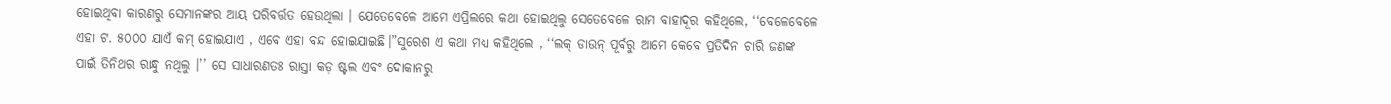ହୋଇଥିବା କାରଣରୁ ସେମାନଙ୍କର ଆୟ ପରିବର୍ତ୍ତତ ହେଉଥିଲା । ଯେତେବେଳେ ଆମେ ଏପ୍ରିଲରେ କଥା ହୋଇଥିଲୁ ସେତେବେଳେ ରାମ ବାହାଦୂର କହିଥିଲେ, ‘‘ବେଳେବେଳେ ଏହା ଟ. ୫୦୦୦ ଯାଏଁ କମ୍ ହୋଇଯାଏ , ଏବେ ଏହା ବନ୍ଦ ହୋଇଯାଇଛି।”ସୁରେଶ ଏ କଥା ମଧ୍ୟ କହିଥିଲେ , ‘‘ଲକ୍ ଡାଉନ୍ ପୂର୍ବରୁ ଆମେ କେବେ ପ୍ରତିଦିନ ଚାରି ଜଣଙ୍କ ପାଇଁ ତିନିଥର ରାନ୍ଧୁ ନଥିଲୁ ।’’ ସେ ସାଧାରଣତଃ ରାସ୍ତା କଡ଼ ଷ୍ଟଲ ଏବଂ ଦୋକାନରୁ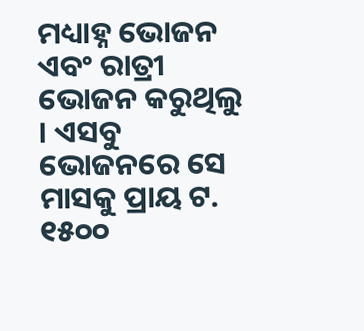ମଧ୍ୟାହ୍ନ ଭୋଜନ ଏବଂ ରାତ୍ରୀ ଭୋଜନ କରୁଥିଲୁ । ଏସବୁ ଭୋଜନରେ ସେ ମାସକୁ ପ୍ରାୟ ଟ. ୧୫୦୦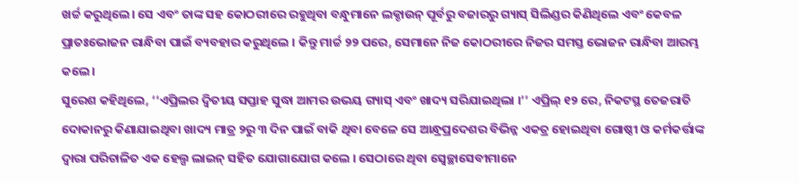ଖର୍ଚ୍ଚ କରୁଥିଲେ। ସେ ଏବଂ ତାଙ୍କ ସହ କୋଠରୀରେ ରହୁଥିବା ବନ୍ଧୁମାନେ ଲକ୍ଡାଉନ୍ ପୂର୍ବରୁ ବଜାରରୁ ଗ୍ୟାସ୍ ସିଲିଣ୍ଡର କିଣିଥିଲେ ଏବଂ କେବଳ ପ୍ରାତଃଭୋଜନ ରାନ୍ଧିବା ପାଇଁ ବ୍ୟବହାର କରୁଥିଲେ । କିନ୍ତୁ ମାର୍ଚ୍ଚ ୨୨ ପରେ, ସେମାନେ ନିଜ କୋଠରୀରେ ନିଜର ସମସ୍ତ ଭୋଜନ ରାନ୍ଧିବା ଆରମ୍ଭ କଲେ ।
ସୁରେଶ କହିଥିଲେ, ‘‘ଏପ୍ରିଲର ଦ୍ୱିତୀୟ ସପ୍ତାହ ସୁଦ୍ଧା ଆମର ଉଭୟ ଗ୍ୟାସ୍ ଏବଂ ଖାଦ୍ୟ ସରିଯାଇଥିଲା ।’’ ଏପ୍ରିଲ୍ ୧୨ ରେ, ନିକଟସ୍ଥ ତେଜରାତି ଦୋକାନରୁ କିଣାଯାଇଥିବା ଖାଦ୍ୟ ମାତ୍ର ୨ରୁ ୩ ଦିନ ପାଇଁ ବାକି ଥିବା ବେଳେ ସେ ଆନ୍ଧ୍ରପ୍ରଦେଶର ବିଭିନ୍ନ ଏକତ୍ର ହୋଇଥିବା ଗୋଷ୍ଠୀ ଓ କର୍ମକର୍ତ୍ତାଙ୍କ ଦ୍ୱାରା ପରିଚାଳିତ ଏକ ହେଲ୍ପ ଲାଇନ୍ ସହିତ ଯୋଗାଯୋଗ କଲେ । ସେଠାରେ ଥିବା ସ୍ୱେଚ୍ଛାସେବୀମାନେ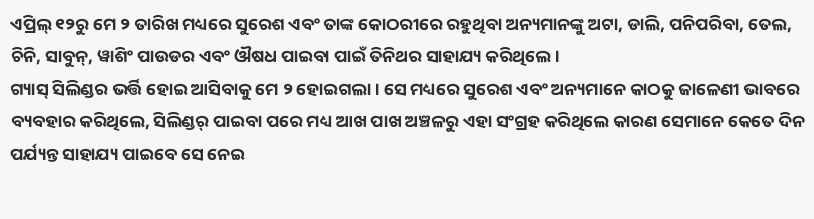ଏପ୍ରିଲ୍ ୧୨ରୁ ମେ ୨ ତାରିଖ ମଧ୍ୟରେ ସୁରେଶ ଏବଂ ତାଙ୍କ କୋଠରୀରେ ରହୁଥିବା ଅନ୍ୟମାନଙ୍କୁ ଅଟା, ଡାଲି, ପନିପରିବା, ତେଲ, ଚିନି, ସାବୁନ୍, ୱାଶିଂ ପାଉଡର ଏବଂ ଔଷଧ ପାଇବା ପାଇଁ ତିନିଥର ସାହାଯ୍ୟ କରିଥିଲେ ।
ଗ୍ୟାସ୍ ସିଲିଣ୍ଡର ଭର୍ତ୍ତି ହୋଇ ଆସିବାକୁ ମେ ୨ ହୋଇଗଲା । ସେ ମଧ୍ୟରେ ସୁରେଶ ଏବଂ ଅନ୍ୟମାନେ କାଠକୁ ଜାଳେଣୀ ଭାବରେ ବ୍ୟବହାର କରିଥିଲେ, ସିଲିଣ୍ଡର୍ ପାଇବା ପରେ ମଧ୍ୟ ଆଖ ପାଖ ଅଞ୍ଚଳରୁ ଏହା ସଂଗ୍ରହ କରିଥିଲେ କାରଣ ସେମାନେ କେତେ ଦିନ ପର୍ଯ୍ୟନ୍ତ ସାହାଯ୍ୟ ପାଇବେ ସେ ନେଇ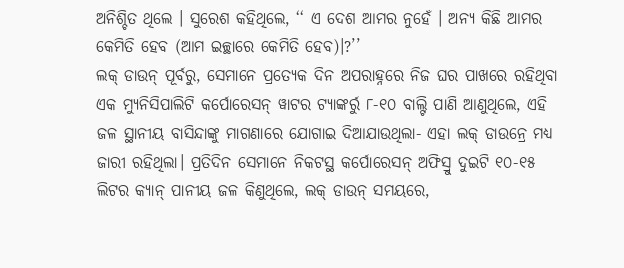ଅନିଶ୍ଚିତ ଥିଲେ । ସୁରେଶ କହିଥିଲେ, ‘‘ ଏ ଦେଶ ଆମର ନୁହେଁ । ଅନ୍ୟ କିଛି ଆମର କେମିତି ହେବ (ଆମ ଇଚ୍ଛାରେ କେମିତି ହେବ)।?’’
ଲକ୍ ଡାଉନ୍ ପୂର୍ବରୁ, ସେମାନେ ପ୍ରତ୍ୟେକ ଦିନ ଅପରାହ୍ନରେ ନିଜ ଘର ପାଖରେ ରହିଥିବା ଏକ ମ୍ୟୁନିସିପାଲିଟି କର୍ପୋରେସନ୍ ୱାଟର ଟ୍ୟାଙ୍କର୍ରୁ ୮-୧୦ ବାଲ୍ଟି ପାଣି ଆଣୁଥିଲେ, ଏହି ଜଳ ସ୍ଥାନୀୟ ବାସିନ୍ଦାଙ୍କୁ ମାଗଣାରେ ଯୋଗାଇ ଦିଆଯାଉଥିଲା- ଏହା ଲକ୍ ଡାଉନ୍ରେ ମଧ୍ୟ ଜାରୀ ରହିଥିଲା। ପ୍ରତିଦିନ ସେମାନେ ନିକଟସ୍ଥ କର୍ପୋରେସନ୍ ଅଫିସ୍ରୁ ଦୁଇଟି ୧୦-୧୫ ଲିଟର କ୍ୟାନ୍ ପାନୀୟ ଜଳ କିଣୁଥିଲେ, ଲକ୍ ଡାଉନ୍ ସମୟରେ,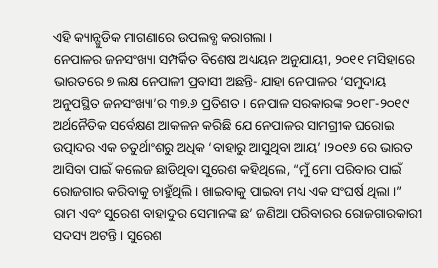ଏହି କ୍ୟାନ୍ଗୁଡିକ ମାଗଣାରେ ଉପଲବ୍ଧ କରାଗଲା ।
ନେପାଳର ଜନସଂଖ୍ୟା ସମ୍ପର୍କିତ ବିଶେଷ ଅଧ୍ୟୟନ ଅନୁଯାୟୀ, ୨୦୧୧ ମସିହାରେ ଭାରତରେ ୭ ଲକ୍ଷ ନେପାଳୀ ପ୍ରବାସୀ ଅଛନ୍ତି- ଯାହା ନେପାଳର ‘ସମୁଦାୟ ଅନୁପସ୍ଥିତ ଜନସଂଖ୍ୟା’ର ୩୭.୬ ପ୍ରତିଶତ । ନେପାଳ ସରକାରଙ୍କ ୨୦୧୮-୨୦୧୯ ଅର୍ଥନୈତିକ ସର୍ବେକ୍ଷଣ ଆକଳନ କରିଛି ଯେ ନେପାଳର ସାମଗ୍ରୀକ ଘରୋଇ ଉତ୍ପାଦର ଏକ ଚତୁର୍ଥାଂଶରୁ ଅଧିକ ‘ବାହାରୁ ଆସୁଥିବା ଆୟ’ ।୨୦୧୬ ରେ ଭାରତ ଆସିବା ପାଇଁ କଲେଜ ଛାଡିଥିବା ସୁରେଶ କହିଥିଲେ, “ମୁଁ ମୋ ପରିବାର ପାଇଁ ରୋଜଗାର କରିବାକୁ ଚାହୁଁଥିଲି । ଖାଇବାକୁ ପାଇବା ମଧ୍ୟ ଏକ ସଂଘର୍ଷ ଥିଲା ।” ରାମ ଏବଂ ସୁରେଶ ବାହାଦୁର ସେମାନଙ୍କ ଛ’ ଜଣିଆ ପରିବାରର ରୋଜଗାରକାରୀ ସଦସ୍ୟ ଅଟନ୍ତି । ସୁରେଶ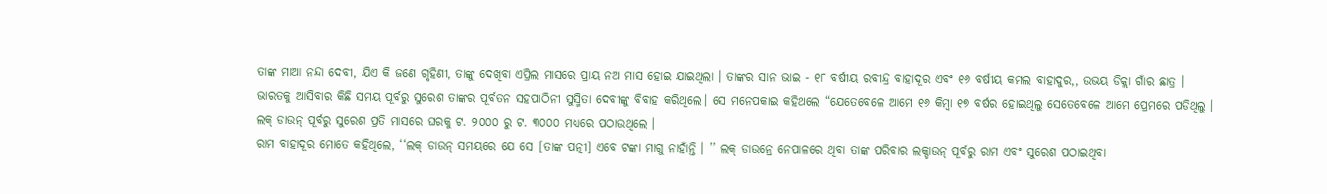ତାଙ୍କ ମାଆ ନନ୍ଦା ଦେବୀ, ଯିଏ କି ଜଣେ ଗୃହିଣୀ, ତାଙ୍କୁ ଦେଖିବା ଏପ୍ରିଲ ମାସରେ ପ୍ରାୟ ନଅ ମାସ ହୋଇ ଯାଇଥିଲା । ତାଙ୍କର ସାନ ଭାଇ - ୧୮ ବର୍ଷୀୟ ରବୀନ୍ଦ୍ର ବାହାଦୂର ଏବଂ ୧୬ ବର୍ଷୀୟ କମଲ ବାହାଦୁର,, ଉଭୟ ଡିକ୍ଲା ଗାଁର ଛାତ୍ର । ଭାରତକୁ ଆସିବାର କିଛି ସମୟ ପୂର୍ବରୁ ସୁରେଶ ତାଙ୍କର ପୂର୍ବତନ ସହପାଠିନୀ ସୁସ୍ମିତା ଦେବୀଙ୍କୁ ବିବାହ କରିଥିଲେ। ସେ ମନେପକାଇ କହିଥଲେ “ଯେତେବେଳେ ଆମେ ୧୬ କିମ୍ବା ୧୭ ବର୍ଷର ହୋଇଥିଲୁ ସେତେବେଳେ ଆମେ ପ୍ରେମରେ ପଡିଥିଲୁ । ଲକ୍ ଡାଉନ୍ ପୂର୍ବରୁ ସୁରେଶ ପ୍ରତି ମାସରେ ଘରକୁ ଟ. ୨୦୦୦ ରୁ ଟ. ୩୦୦୦ ମଧ୍ୟରେ ପଠାଉଥିଲେ ।
ରାମ ବାହାଦୂର ମୋତେ କହିଥିଲେ, ‘‘ଲକ୍ ଡାଉନ୍ ସମୟରେ ଯେ ସେ [ତାଙ୍କ ପତ୍ନୀ] ଏବେ ଟଙ୍କା ମାଗୁ ନାହାଁନ୍ତି । ’’ ଲକ୍ ଡାଉନ୍ରେ ନେପାଳରେ ଥିବା ତାଙ୍କ ପରିବାର ଲକ୍ଡାଉନ୍ ପୂର୍ବରୁ ରାମ ଏବଂ ସୁରେଶ ପଠାଇଥିବା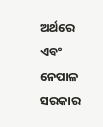ଅର୍ଥରେ ଏବଂ ନେପାଳ ସରକାର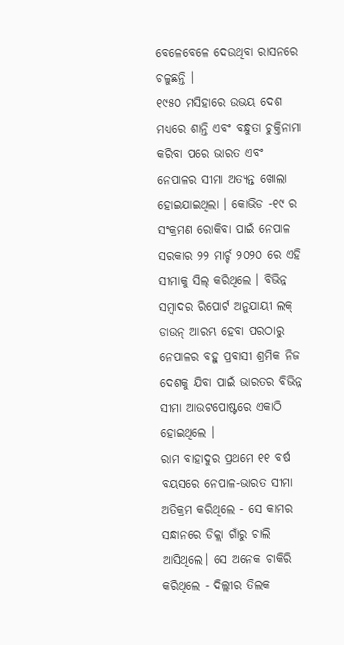ବେଳେବେଳେ ଦେଉଥିବା ରାସନରେ ଚଳୁଛନ୍ତି ।
୧୯୫୦ ମସିହାରେ ଉଭୟ ଦେଶ ମଧ୍ୟରେ ଶାନ୍ତି ଏବଂ ବନ୍ଧୁତା ଚୁକ୍ତିନାମା କରିବା ପରେ ଭାରତ ଏବଂ ନେପାଳର ସୀମା ଅତ୍ୟନ୍ତ ଖୋଲା ହୋଇଯାଇଥିଲା । କୋଭିଡ -୧୯ ର ସଂକ୍ରମଣ ରୋକିବା ପାଇଁ ନେପାଳ ସରକାର ୨୨ ମାର୍ଚ୍ଚ ୨୦୨୦ ରେ ଏହି ସୀମାକୁ ସିଲ୍ କରିଥିଲେ । ବିଭିନ୍ନ ସମ୍ବାଦର ରିପୋର୍ଟ ଅନୁଯାୟୀ ଲକ୍ ଡାଉନ୍ ଆରମ୍ଭ ହେବା ପରଠାରୁ ନେପାଳର ବହୁ ପ୍ରବାସୀ ଶ୍ରମିକ ନିଜ ଦେଶକୁ ଯିବା ପାଇଁ ଭାରତର ବିଭିନ୍ନ ସୀମା ଆଉଟପୋଷ୍ଟରେ ଏକାଠି ହୋଇଥିଲେ ।
ରାମ ବାହାଦୁର ପ୍ରଥମେ ୧୧ ବର୍ଷ ବୟସରେ ନେପାଳ-ଭାରତ ସୀମା ଅତିକ୍ରମ କରିଥିଲେ - ସେ କାମର ସନ୍ଧାନରେ ଡିକ୍ଲା ଗାଁରୁ ଚାଲି ଆସିଥିଲେ। ସେ ଅନେକ ଚାକିରି କରିଥିଲେ - ଦିଲ୍ଲୀର ତିଲକ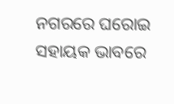ନଗରରେ ଘରୋଇ ସହାୟକ ଭାବରେ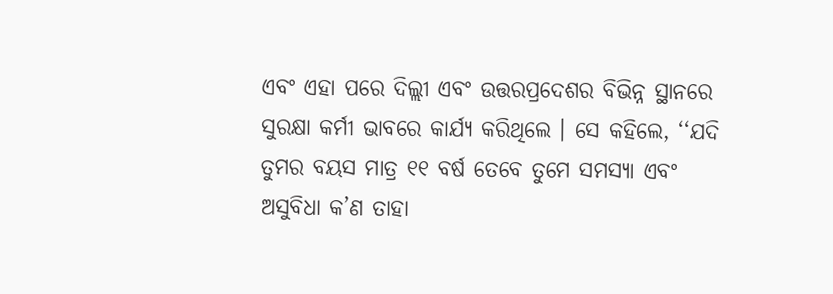ଏବଂ ଏହା ପରେ ଦିଲ୍ଲୀ ଏବଂ ଉତ୍ତରପ୍ରଦେଶର ବିଭିନ୍ନ ସ୍ଥାନରେ ସୁରକ୍ଷା କର୍ମୀ ଭାବରେ କାର୍ଯ୍ୟ କରିଥିଲେ । ସେ କହିଲେ, ‘‘ଯଦି ତୁମର ବୟସ ମାତ୍ର ୧୧ ବର୍ଷ ତେବେ ତୁମେ ସମସ୍ୟା ଏବଂ ଅସୁବିଧା କ’ଣ ତାହା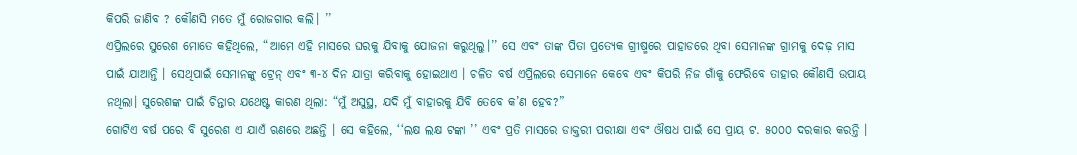କିପରି ଜାଣିବ ? କୌଣସି ମତେ ମୁଁ ରୋଜଗାର କଲି। ’’
ଏପ୍ରିଲରେ ସୁରେଶ ମୋତେ କହିଥିଲେ, “ଆମେ ଏହି ମାସରେ ଘରକୁ ଯିବାକୁ ଯୋଜନା କରୁଥିଲୁ।’’ ସେ ଏବଂ ତାଙ୍କ ପିତା ପ୍ରତ୍ୟେକ ଗ୍ରୀଷ୍ମରେ ପାହାଡରେ ଥିବା ସେମାନଙ୍କ ଗ୍ରାମକୁ ଦେଢ଼ ମାସ ପାଇଁ ଯାଆନ୍ତି । ସେଥିପାଇଁ ସେମାନଙ୍କୁ ଟ୍ରେନ୍ ଏବଂ ୩-୪ ଦିନ ଯାତ୍ରା କରିବାକୁ ହୋଇଥାଏ । ଚଳିତ ବର୍ଷ ଏପ୍ରିଲରେ ସେମାନେ କେବେ ଏବଂ କିପରି ନିଜ ଗାଁକୁ ଫେରିବେ ତାହାର କୌଣସି ଉପାୟ ନଥିଲା। ସୁରେଶଙ୍କ ପାଇଁ ଚିନ୍ତାର ଯଥେଷ୍ଟ କାରଣ ଥିଲା: “ମୁଁ ଅସୁସ୍ଥ, ଯଦି ମୁଁ ବାହାରକୁ ଯିବି ତେବେ କ’ଣ ହେବ?”
ଗୋଟିଏ ବର୍ଷ ପରେ ବି ସୁରେଶ ଏ ଯାଏଁ ଋଣରେ ଅଛନ୍ତି । ସେ କହିଲେ, ‘‘ଲକ୍ଷ ଲକ୍ଷ ଟଙ୍କା ’’ ଏବଂ ପ୍ରତି ମାସରେ ଡାକ୍ତରୀ ପରୀକ୍ଷା ଏବଂ ଔଷଧ ପାଇଁ ସେ ପ୍ରାୟ ଟ. ୫୦୦୦ ଦରକାର କରନ୍ତି ।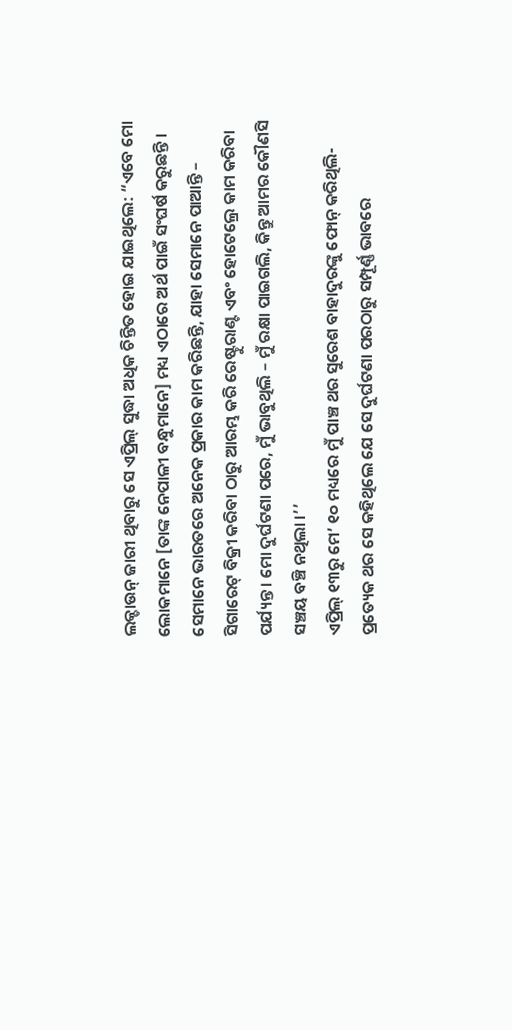ଲକ୍ଡାଉନ୍ ଜାରୀ ଥିବାରୁ ସେ ଏପ୍ରିଲ୍ ସୁଦ୍ଧା ଅଧିକ ଚିନ୍ତିତ ହୋଇ ଯାଇଥିଲେ: “ଏବେ ମୋ ଲୋକମାନେ [ତାଙ୍କ ନେପାଳୀ ବନ୍ଧୁମାନେ] ମଧ୍ୟ ଏଠାରେ ଅର୍ଥ ପାଇଁ ସଂଘର୍ଷ କରୁଛନ୍ତି । ସେମାନେ ଭାରତରେ ଅନେକ ପ୍ରକାର କାମ କରିଛନ୍ତି, ଯାହା ସେମାନେ ପାଆନ୍ତି – ସିଗାରେଟ୍ ବିକ୍ରୀ କରିବା ଠାରୁ ଆରମ୍ଭ କରି ରେଷ୍ଟୁରାଣ୍ଟ ଏବଂ ହୋଟେଲ୍ରେ କାମ କରିବା ପର୍ଯ୍ୟନ୍ତ । ମୋ ଦୁର୍ଘଟଣା ପରେ, ମୁଁ ଭାବୁଥିଲି – ମୁଁ ରକ୍ଷା ପାଇଗଲି, କିନ୍ତୁ ଆମର କୌଣସି ସଞ୍ଚୟ ବଞ୍ଚି ନଥିଲା ।’’
ଏପ୍ରିଲ୍ ୧୩ରୁ ମେ’ ୧୦ ମଧ୍ୟରେ ମୁଁ ପାଞ୍ଚ ଥର ସୁରେଶ ବାହାଦୁରଙ୍କୁ ଫୋନ୍ କରିଥିଲି- ପ୍ରତ୍ୟେକ ଥର ସେ କହିଥିଲେ ଯେ ସେ ଦୁର୍ଘଟଣା ପରଠାରୁ ସମ୍ପୂର୍ଣ୍ଣ ଭାବରେ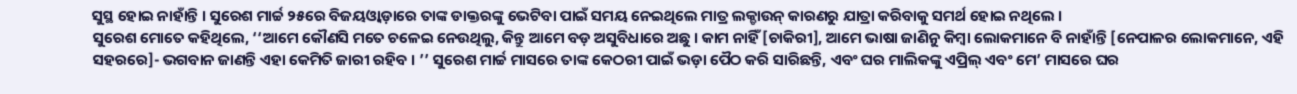ସୁସ୍ଥ ହୋଇ ନାହାଁନ୍ତି । ସୁରେଶ ମାର୍ଚ୍ଚ ୨୫ରେ ବିଜୟଓ୍ୱାଡ଼ାରେ ତାଙ୍କ ଡାକ୍ତରଙ୍କୁ ଭେଟିବା ପାଇଁ ସମୟ ନେଇଥିଲେ ମାତ୍ର ଲକ୍ଡାଉନ୍ କାରଣରୁ ଯାତ୍ରା କରିବାକୁ ସମର୍ଥ ହୋଇ ନଥିଲେ ।
ସୁରେଶ ମୋତେ କହିଥିଲେ, ‘‘ଆମେ କୌଣସି ମତେ ଚଳେଇ ନେଉଥିଲୁ, କିନ୍ତୁ ଆମେ ବଡ଼ ଅସୁବିଧାରେ ଅଛୁ । କାମ ନାହିଁ [ଚାକିରୀ], ଆମେ ଭାଷା ଜାଣିନୁ କିମ୍ବା ଲୋକମାନେ ବି ନାହାଁନ୍ତି [ନେପାଳର ଲୋକମାନେ, ଏହି ସହରରେ]- ଭଗବାନ ଜାଣନ୍ତି ଏହା କେମିତି ଜାରୀ ରହିବ । ’’ ସୁରେଶ ମାର୍ଚ୍ଚ ମାସରେ ତାଙ୍କ କେଠରୀ ପାଇଁ ଭଡ଼ା ପୈଠ କରି ସାରିଛନ୍ତି, ଏବଂ ଘର ମାଲିକଙ୍କୁ ଏପ୍ରିଲ୍ ଏବଂ ମେ’ ମାସରେ ଘର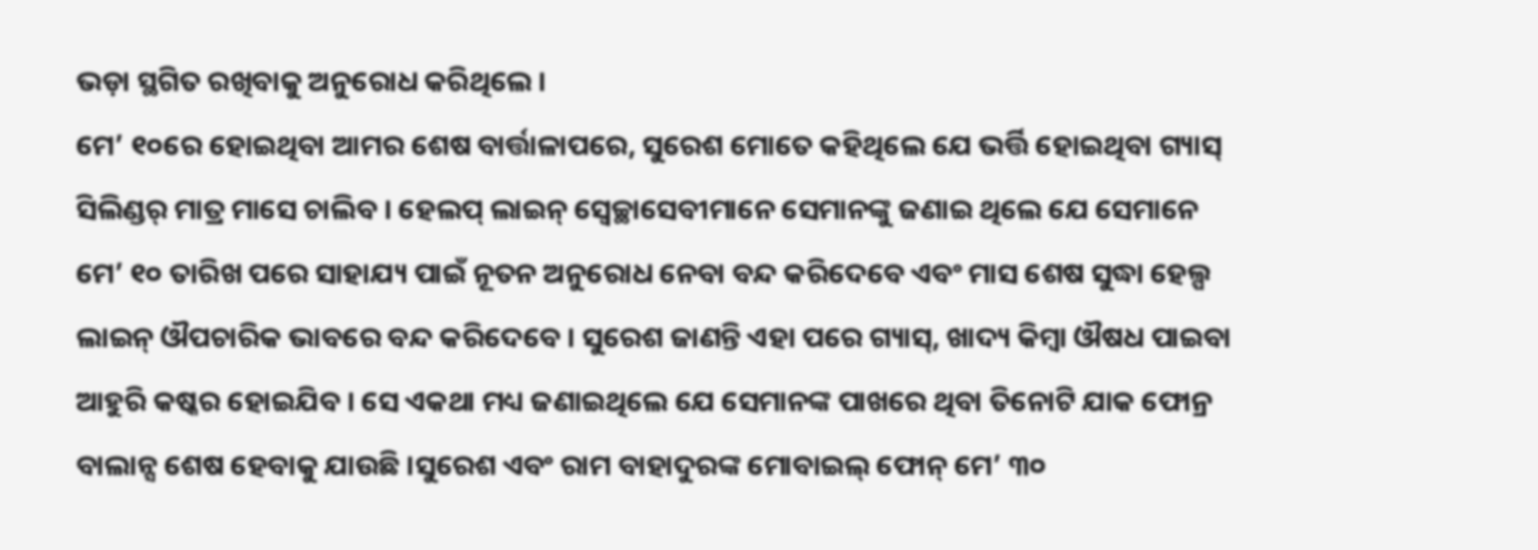ଭଡ଼ା ସ୍ଥଗିତ ରଖିବାକୁ ଅନୁରୋଧ କରିଥିଲେ ।
ମେ’ ୧୦ରେ ହୋଇଥିବା ଆମର ଶେଷ ବାର୍ତ୍ତାଳାପରେ, ସୁରେଶ ମୋତେ କହିଥିଲେ ଯେ ଭର୍ତ୍ତି ହୋଇଥିବା ଗ୍ୟାସ୍ ସିଲିଣ୍ଡର୍ ମାତ୍ର ମାସେ ଚାଲିବ । ହେଲପ୍ ଲାଇନ୍ ସ୍ୱେଚ୍ଛାସେବୀମାନେ ସେମାନଙ୍କୁ ଜଣାଇ ଥିଲେ ଯେ ସେମାନେ ମେ’ ୧୦ ତାରିଖ ପରେ ସାହାଯ୍ୟ ପାଇଁ ନୂତନ ଅନୁରୋଧ ନେବା ବନ୍ଦ କରିଦେବେ ଏବଂ ମାସ ଶେଷ ସୁଦ୍ଧା ହେଲ୍ପ ଲାଇନ୍ ଔପଚାରିକ ଭାବରେ ବନ୍ଦ କରିଦେବେ । ସୁରେଶ ଜାଣନ୍ତି ଏହା ପରେ ଗ୍ୟାସ୍, ଖାଦ୍ୟ କିମ୍ବା ଔଷଧ ପାଇବା ଆହୁରି କଷ୍କର ହୋଇଯିବ । ସେ ଏକଥା ମଧ୍ୟ ଜଣାଇଥିଲେ ଯେ ସେମାନଙ୍କ ପାଖରେ ଥିବା ତିନୋଟି ଯାକ ଫୋନ୍ର ବାଲାନ୍ସ ଶେଷ ହେବାକୁ ଯାଉଛି ।ସୁରେଶ ଏବଂ ରାମ ବାହାଦୁରଙ୍କ ମୋବାଇଲ୍ ଫୋନ୍ ମେ’ ୩୦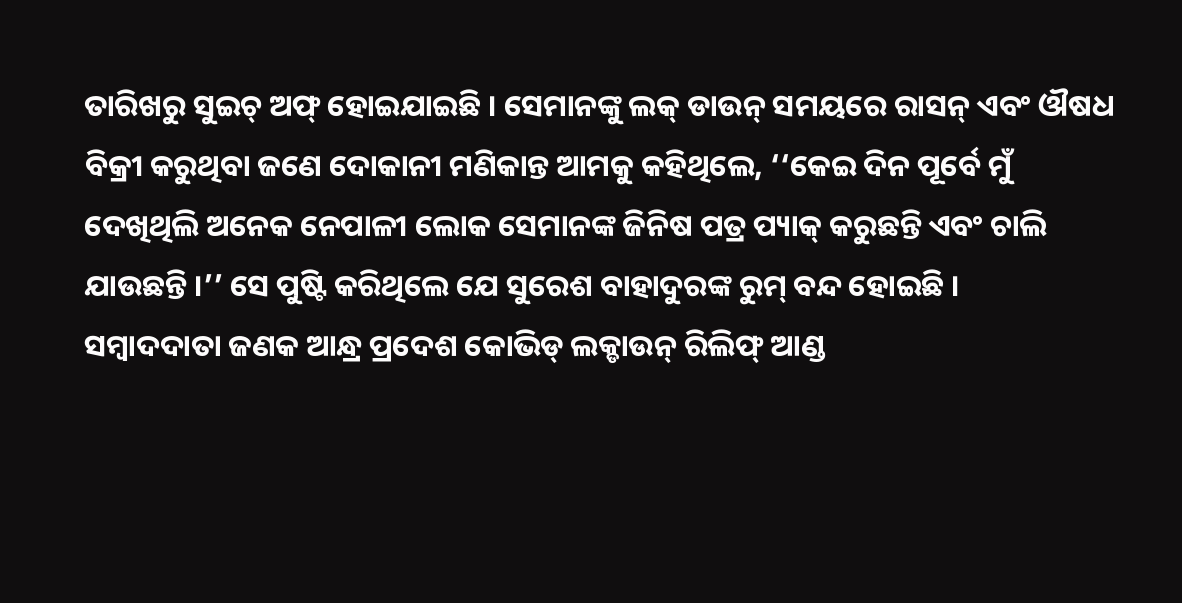ତାରିଖରୁ ସୁଇଚ୍ ଅଫ୍ ହୋଇଯାଇଛି । ସେମାନଙ୍କୁ ଲକ୍ ଡାଉନ୍ ସମୟରେ ରାସନ୍ ଏବଂ ଔଷଧ ବିକ୍ରୀ କରୁଥିବା ଜଣେ ଦୋକାନୀ ମଣିକାନ୍ତ ଆମକୁ କହିଥିଲେ, ‘‘କେଇ ଦିନ ପୂର୍ବେ ମୁଁ ଦେଖିଥିଲି ଅନେକ ନେପାଳୀ ଲୋକ ସେମାନଙ୍କ ଜିନିଷ ପତ୍ର ପ୍ୟାକ୍ କରୁଛନ୍ତି ଏବଂ ଚାଲି ଯାଉଛନ୍ତି ।’’ ସେ ପୁଷ୍ଟି କରିଥିଲେ ଯେ ସୁରେଶ ବାହାଦୁରଙ୍କ ରୁମ୍ ବନ୍ଦ ହୋଇଛି ।
ସମ୍ବାଦଦାତା ଜଣକ ଆନ୍ଧ୍ର ପ୍ରଦେଶ କୋଭିଡ୍ ଲକ୍ଡାଉନ୍ ରିଲିଫ୍ ଆଣ୍ଡ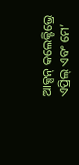ଆକ୍ସନ୍ କଲେକ୍ଟିଭ୍ରେ ଏପ୍ରିଲ୍ ଏବଂ ମେ’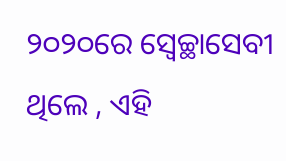୨୦୨୦ରେ ସ୍ୱେଚ୍ଛାସେବୀ ଥିଲେ , ଏହି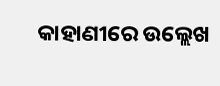କାହାଣୀରେ ଉଲ୍ଲେଖ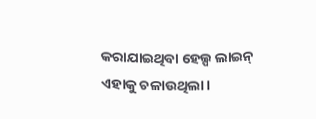କରାଯାଇଥିବା ହେଲ୍ପ ଲାଇନ୍ ଏହାକୁ ଚଳାଉଥିଲା।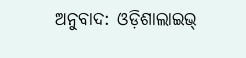ଅନୁବାଦ: ଓଡ଼ିଶାଲାଇଭ୍